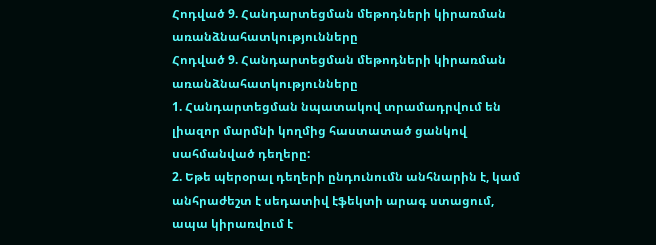Հոդված 9. Հանդարտեցման մեթոդների կիրառման առանձնահատկությունները
Հոդված 9. Հանդարտեցման մեթոդների կիրառման առանձնահատկությունները
1. Հանդարտեցման նպատակով տրամադրվում են լիազոր մարմնի կողմից հաստատած ցանկով սահմանված դեղերը:
2. Եթե պերօրալ դեղերի ընդունումն անհնարին է, կամ անհրաժեշտ է սեդատիվ էֆեկտի արագ ստացում, ապա կիրառվում է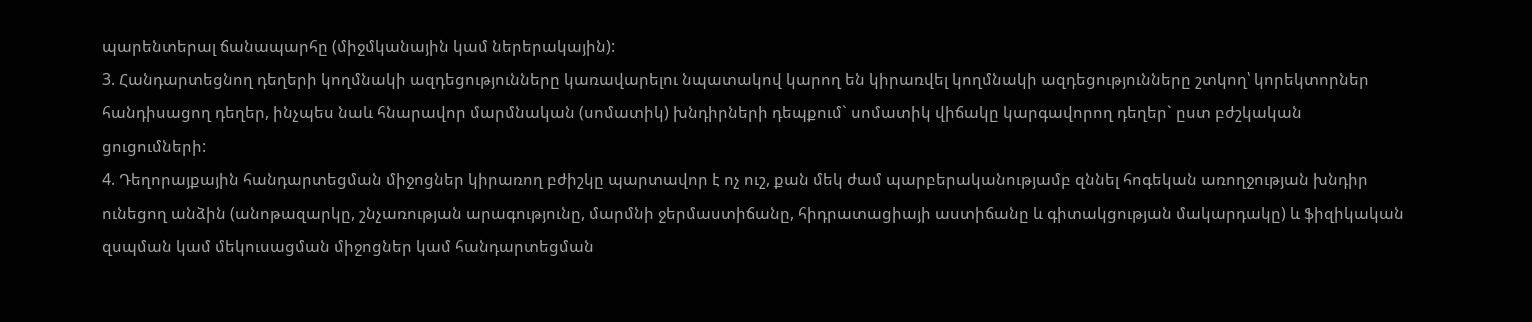պարենտերալ ճանապարհը (միջմկանային կամ ներերակային):
3. Հանդարտեցնող դեղերի կողմնակի ազդեցությունները կառավարելու նպատակով կարող են կիրառվել կողմնակի ազդեցությունները շտկող՝ կորեկտորներ հանդիսացող դեղեր, ինչպես նաև հնարավոր մարմնական (սոմատիկ) խնդիրների դեպքում` սոմատիկ վիճակը կարգավորող դեղեր` ըստ բժշկական ցուցումների:
4. Դեղորայքային հանդարտեցման միջոցներ կիրառող բժիշկը պարտավոր է ոչ ուշ, քան մեկ ժամ պարբերականությամբ զննել հոգեկան առողջության խնդիր ունեցող անձին (անոթազարկը, շնչառության արագությունը, մարմնի ջերմաստիճանը, հիդրատացիայի աստիճանը և գիտակցության մակարդակը) և ֆիզիկական զսպման կամ մեկուսացման միջոցներ կամ հանդարտեցման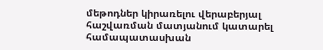մեթոդներ կիրառելու վերաբերյալ հաշվառման մատյանում կատարել համապատասխան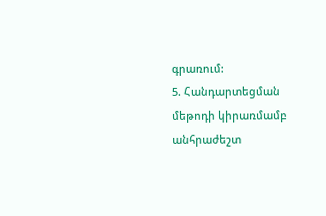գրառում:
5. Հանդարտեցման մեթոդի կիրառմամբ անհրաժեշտ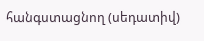հանգստացնող (սեդատիվ)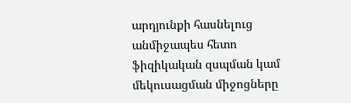արդյունքի հասնելուց անմիջապես հետո ֆիզիկական զսպման կամ մեկուսացման միջոցները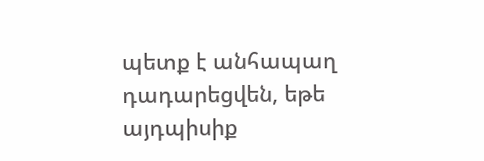պետք է անհապաղ դադարեցվեն, եթե այդպիսիք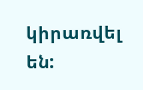կիրառվել են: